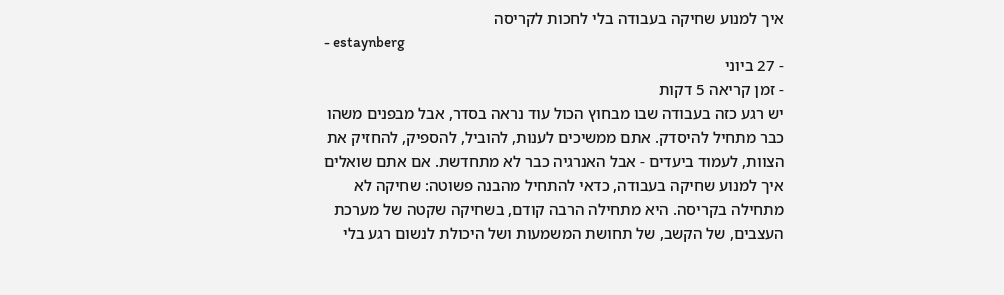איך למנוע שחיקה בעבודה בלי לחכות לקריסה
- estaynberg
- 27 ביוני
- זמן קריאה 5 דקות
יש רגע כזה בעבודה שבו מבחוץ הכול עוד נראה בסדר, אבל מבפנים משהו כבר מתחיל להיסדק. אתם ממשיכים לענות, להוביל, להספיק, להחזיק את הצוות, לעמוד ביעדים - אבל האנרגיה כבר לא מתחדשת. אם אתם שואלים איך למנוע שחיקה בעבודה, כדאי להתחיל מהבנה פשוטה: שחיקה לא מתחילה בקריסה. היא מתחילה הרבה קודם, בשחיקה שקטה של מערכת העצבים, של הקשב, של תחושת המשמעות ושל היכולת לנשום רגע בלי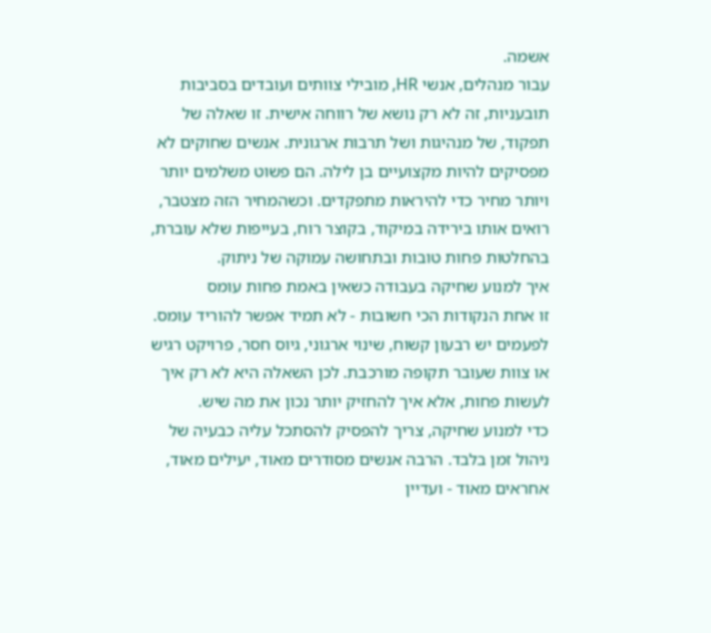אשמה.
עבור מנהלים, אנשי HR, מובילי צוותים ועובדים בסביבות תובעניות, זה לא רק נושא של רווחה אישית. זו שאלה של תפקוד, של מנהיגות ושל תרבות ארגונית. אנשים שחוקים לא מפסיקים להיות מקצועיים בן לילה. הם פשוט משלמים יותר ויותר מחיר כדי להיראות מתפקדים. וכשהמחיר הזה מצטבר, רואים אותו בירידה במיקוד, בקוצר רוח, בעייפות שלא עוברת, בהחלטות פחות טובות ובתחושה עמוקה של ניתוק.
איך למנוע שחיקה בעבודה כשאין באמת פחות עומס
זו אחת הנקודות הכי חשובות - לא תמיד אפשר להוריד עומס. לפעמים יש רבעון קשוח, שינוי ארגוני, גיוס חסר, פרויקט רגיש או צוות שעובר תקופה מורכבת. לכן השאלה היא לא רק איך לעשות פחות, אלא איך להחזיק יותר נכון את מה שיש.
כדי למנוע שחיקה, צריך להפסיק להסתכל עליה כבעיה של ניהול זמן בלבד. הרבה אנשים מסודרים מאוד, יעילים מאוד, אחראים מאוד - ועדיין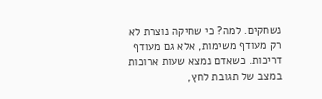נשחקים. למה? כי שחיקה נוצרת לא רק מעודף משימות, אלא גם מעודף דריכות. כשאדם נמצא שעות ארוכות במצב של תגובת לחץ,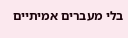בלי מעברים אמיתיים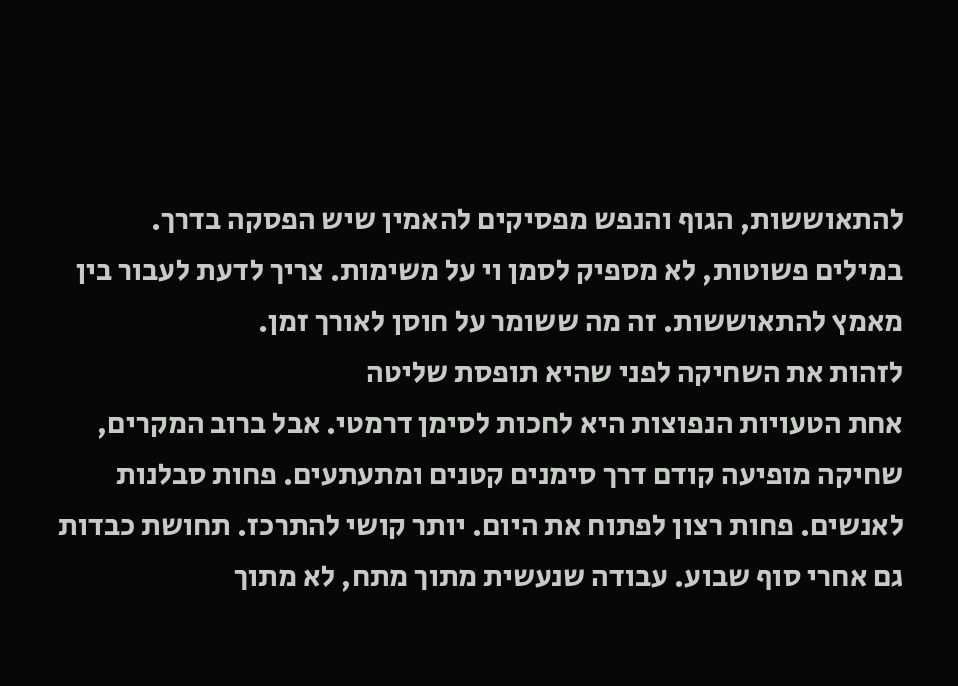להתאוששות, הגוף והנפש מפסיקים להאמין שיש הפסקה בדרך.
במילים פשוטות, לא מספיק לסמן וי על משימות. צריך לדעת לעבור בין מאמץ להתאוששות. זה מה ששומר על חוסן לאורך זמן.
לזהות את השחיקה לפני שהיא תופסת שליטה
אחת הטעויות הנפוצות היא לחכות לסימן דרמטי. אבל ברוב המקרים, שחיקה מופיעה קודם דרך סימנים קטנים ומתעתעים. פחות סבלנות לאנשים. פחות רצון לפתוח את היום. יותר קושי להתרכז. תחושת כבדות גם אחרי סוף שבוע. עבודה שנעשית מתוך מתח, לא מתוך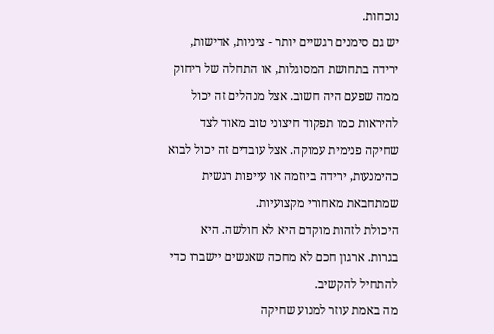נוכחות.
יש גם סימנים רגשיים יותר - ציניות, אדישות, ירידה בתחושת המסוגלות, או התחלה של ריחוק ממה שפעם היה חשוב. אצל מנהלים זה יכול להיראות כמו תפקוד חיצוני טוב מאוד לצד שחיקה פנימית עמוקה. אצל עובדים זה יכול לבוא כהימנעות, ירידה ביוזמה או עייפות רגשית שמתחבאת מאחורי מקצועיות.
היכולת לזהות מוקדם היא לא חולשה. היא בגרות. ארגון חכם לא מחכה שאנשים יישברו כדי להתחיל להקשיב.
מה באמת עוזר למנוע שחיקה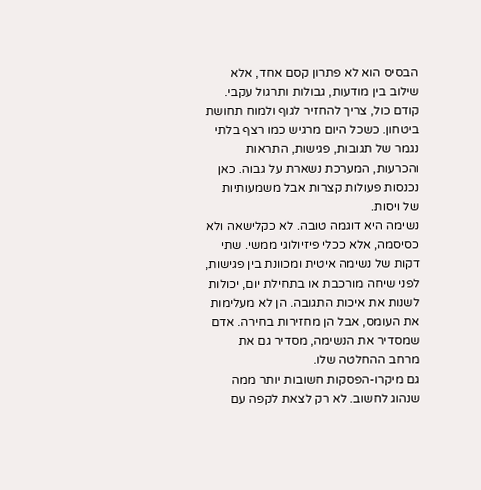הבסיס הוא לא פתרון קסם אחד, אלא שילוב בין מודעות, גבולות ותרגול עקבי. קודם כול, צריך להחזיר לגוף ולמוח תחושת ביטחון. כשכל היום מרגיש כמו רצף בלתי נגמר של תגובות, פגישות, התראות והכרעות, המערכת נשארת על גבוה. כאן נכנסות פעולות קצרות אבל משמעותיות של ויסות.
נשימה היא דוגמה טובה. לא כקלישאה ולא כסיסמה, אלא ככלי פיזיולוגי ממשי. שתי דקות של נשימה איטית ומכוונת בין פגישות, לפני שיחה מורכבת או בתחילת יום, יכולות לשנות את איכות התגובה. הן לא מעלימות את העומס, אבל הן מחזירות בחירה. אדם שמסדיר את הנשימה, מסדיר גם את מרחב ההחלטה שלו.
גם מיקרו-הפסקות חשובות יותר ממה שנהוג לחשוב. לא רק לצאת לקפה עם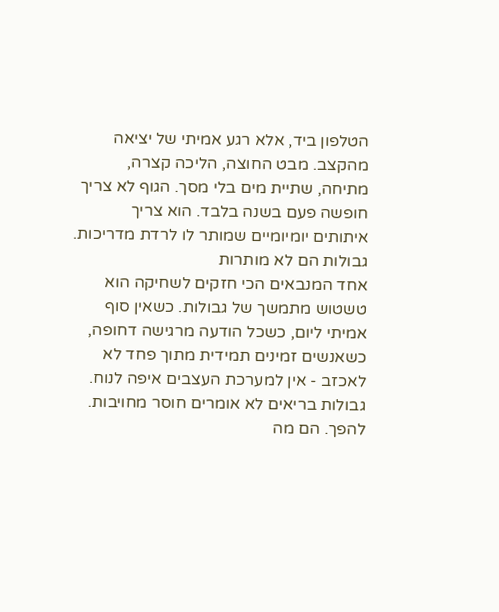הטלפון ביד, אלא רגע אמיתי של יציאה מהקצב. מבט החוצה, הליכה קצרה, מתיחה, שתיית מים בלי מסך. הגוף לא צריך חופשה פעם בשנה בלבד. הוא צריך איתותים יומיומיים שמותר לו לרדת מדריכות.
גבולות הם לא מותרות
אחד המנבאים הכי חזקים לשחיקה הוא טשטוש מתמשך של גבולות. כשאין סוף אמיתי ליום, כשכל הודעה מרגישה דחופה, כשאנשים זמינים תמידית מתוך פחד לא לאכזב - אין למערכת העצבים איפה לנוח.
גבולות בריאים לא אומרים חוסר מחויבות. להפך. הם מה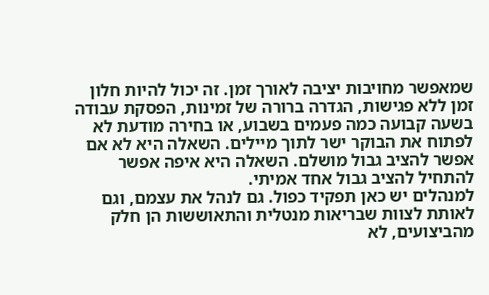שמאפשר מחויבות יציבה לאורך זמן. זה יכול להיות חלון זמן ללא פגישות, הגדרה ברורה של זמינות, הפסקת עבודה בשעה קבועה כמה פעמים בשבוע, או בחירה מודעת לא לפתוח את הבוקר ישר לתוך מיילים. השאלה היא לא אם אפשר להציב גבול מושלם. השאלה היא איפה אפשר להתחיל להציב גבול אחד אמיתי.
למנהלים יש כאן תפקיד כפול. גם לנהל את עצמם, וגם לאותת לצוות שבריאות מנטלית והתאוששות הן חלק מהביצועים, לא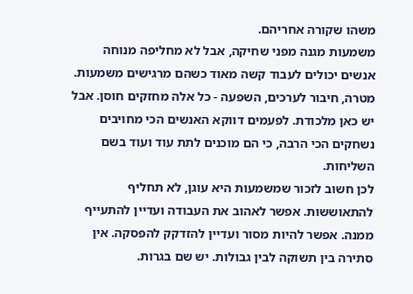משהו שקורה אחריהם.
משמעות מגנה מפני שחיקה, אבל לא מחליפה מנוחה
אנשים יכולים לעבוד קשה מאוד כשהם מרגישים משמעות. מטרה, חיבור לערכים, השפעה - כל אלה מחזקים חוסן. אבל יש כאן מלכודת. לפעמים דווקא האנשים הכי מחויבים נשחקים הכי הרבה, כי הם מוכנים לתת עוד ועוד בשם השליחות.
לכן חשוב לזכור שמשמעות היא עוגן, לא תחליף להתאוששות. אפשר לאהוב את העבודה ועדיין להתעייף ממנה. אפשר להיות מסור ועדיין להזדקק להפסקה. אין סתירה בין תשוקה לבין גבולות. יש שם בגרות.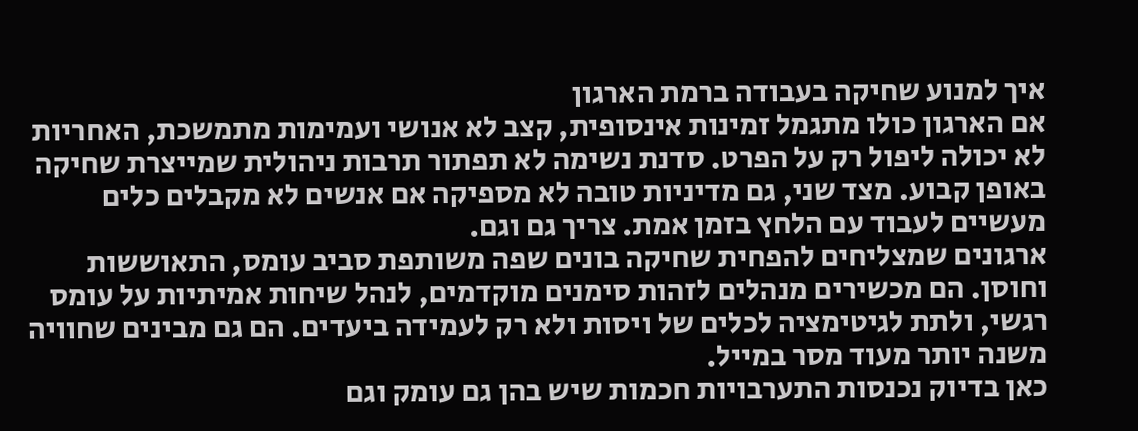איך למנוע שחיקה בעבודה ברמת הארגון
אם הארגון כולו מתגמל זמינות אינסופית, קצב לא אנושי ועמימות מתמשכת, האחריות לא יכולה ליפול רק על הפרט. סדנת נשימה לא תפתור תרבות ניהולית שמייצרת שחיקה באופן קבוע. מצד שני, גם מדיניות טובה לא מספיקה אם אנשים לא מקבלים כלים מעשיים לעבוד עם הלחץ בזמן אמת. צריך גם וגם.
ארגונים שמצליחים להפחית שחיקה בונים שפה משותפת סביב עומס, התאוששות וחוסן. הם מכשירים מנהלים לזהות סימנים מוקדמים, לנהל שיחות אמיתיות על עומס רגשי, ולתת לגיטימציה לכלים של ויסות ולא רק לעמידה ביעדים. הם גם מבינים שחוויה משנה יותר מעוד מסר במייל.
כאן בדיוק נכנסות התערבויות חכמות שיש בהן גם עומק וגם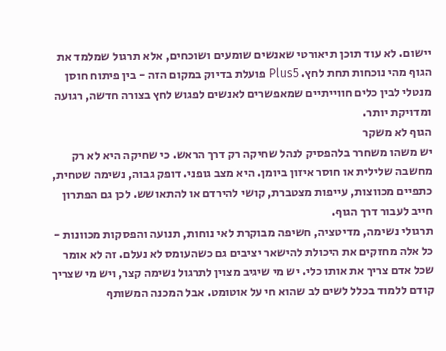יישום. לא עוד תוכן תיאורטי שאנשים שומעים ושוכחים, אלא תרגול שמלמד את הגוף מהי נוכחות תחת לחץ. Plus5 פועלת בדיוק במקום הזה - בין פיתוח חוסן מנטלי לבין כלים חווייתיים שמאפשרים לאנשים לפגוש לחץ בצורה חדשה, רגועה ומדויקת יותר.
הגוף לא משקר
יש משהו משחרר בלהפסיק לנהל שחיקה רק דרך הראש. כי שחיקה היא לא רק מחשבה שלילית או חוסר איזון ביומן. היא מצב גופני. דופק גבוה, נשימה שטחית, כתפיים מכווצות, עייפות מצטברת, קושי להירדם או להתאושש. לכן גם הפתרון חייב לעבור דרך הגוף.
תרגולי נשימה, מדיטציה, חשיפה מבוקרת לאי נוחות, תנועה והפסקות מכוונות - כל אלה מחזקים את היכולת להישאר יציבים גם כשהעומס לא נעלם. זה לא אומר שכל אדם צריך את אותו כלי. יש מי שיגיב מצוין לתרגול נשימה קצר, ויש מי שצריך קודם ללמוד בכלל לשים לב שהוא חי על אוטומט. אבל המכנה המשותף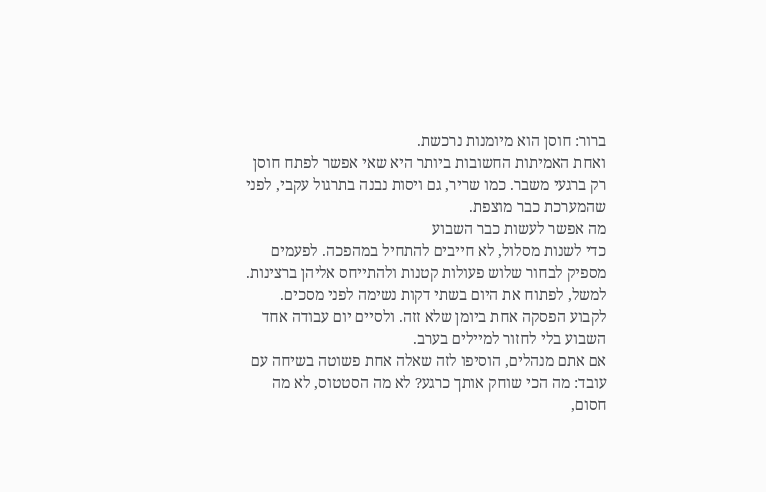ברור: חוסן הוא מיומנות נרכשת.
ואחת האמיתות החשובות ביותר היא שאי אפשר לפתח חוסן רק ברגעי משבר. כמו שריר, גם ויסות נבנה בתרגול עקבי, לפני שהמערכת כבר מוצפת.
מה אפשר לעשות כבר השבוע
כדי לשנות מסלול, לא חייבים להתחיל במהפכה. לפעמים מספיק לבחור שלוש פעולות קטנות ולהתייחס אליהן ברצינות. למשל, לפתוח את היום בשתי דקות נשימה לפני מסכים. לקבוע הפסקה אחת ביומן שלא זזה. ולסיים יום עבודה אחד השבוע בלי לחזור למיילים בערב.
אם אתם מנהלים, הוסיפו לזה שאלה אחת פשוטה בשיחה עם עובד: מה הכי שוחק אותך כרגע? לא מה הסטטוס, לא מה חסום,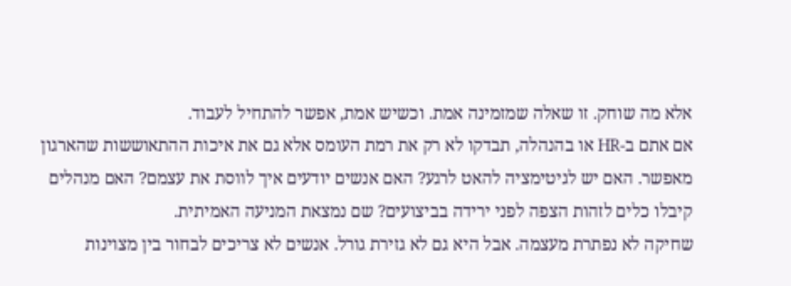אלא מה שוחק. זו שאלה שמזמינה אמת. וכשיש אמת, אפשר להתחיל לעבוד.
אם אתם ב-HR או בהנהלה, תבדקו לא רק את רמת העומס אלא גם את איכות ההתאוששות שהארגון מאפשר. האם יש לגיטימציה להאט לרגע? האם אנשים יודעים איך לווסת את עצמם? האם מנהלים קיבלו כלים לזהות הצפה לפני ירידה בביצועים? שם נמצאת המניעה האמיתית.
שחיקה לא נפתרת מעצמה. אבל היא גם לא גזירת גורל. אנשים לא צריכים לבחור בין מצוינות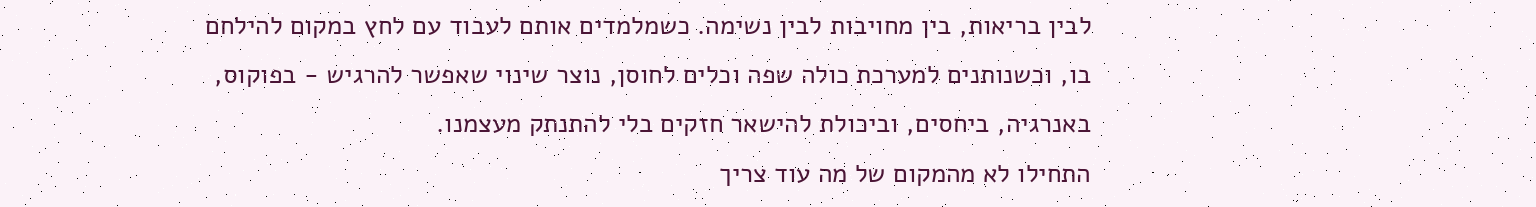לבין בריאות, בין מחויבות לבין נשימה. כשמלמדים אותם לעבוד עם לחץ במקום להילחם בו, וכשנותנים למערכת כולה שפה וכלים לחוסן, נוצר שינוי שאפשר להרגיש - בפוקוס, באנרגיה, ביחסים, וביכולת להישאר חזקים בלי להתנתק מעצמנו.
התחילו לא מהמקום של מה עוד צריך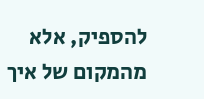להספיק, אלא מהמקום של איך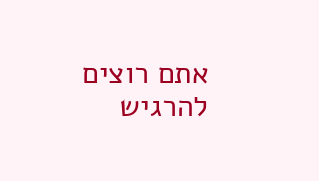אתם רוצים להרגיש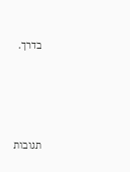בדרך.




תגובות